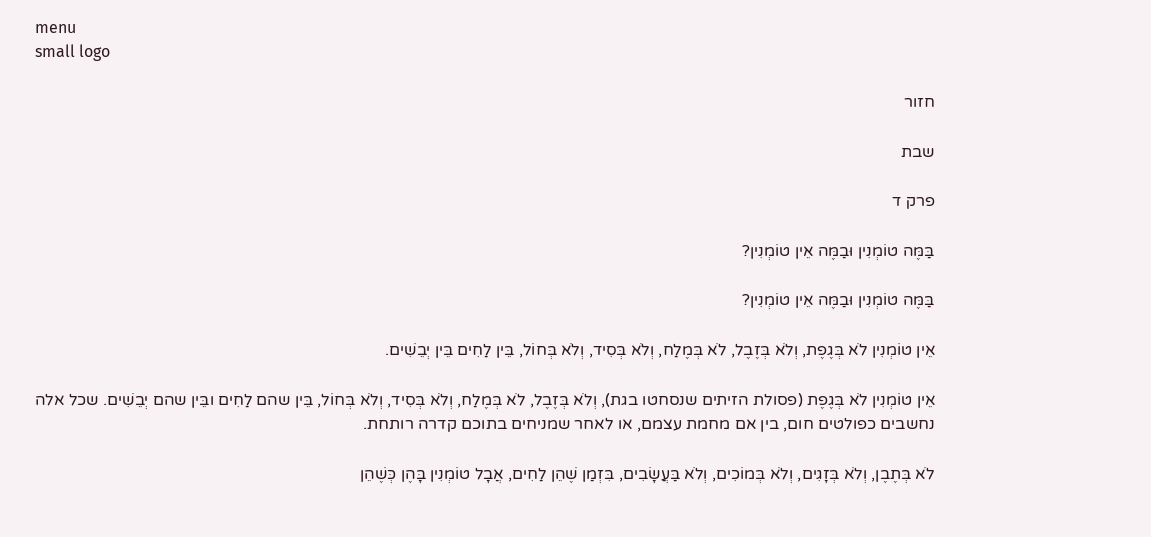menu
small logo

חזור

שבת

פרק ד

בַּמֶּה טוֹמְנִין וּבַמֶּה אֵין טוֹמְנִין?

בַּמֶּה טוֹמְנִין וּבַמֶּה אֵין טוֹמְנִין?

אֵין טוֹמְנִין לֹא בְּגֶפֶת, וְלֹא בְּזֶבֶל, לֹא בְּמֶלַח, וְלֹא בְּסִיד, וְלֹא בְּחוֹל, בֵּין לַחִים בֵּין יְבֵשִׁים.

אֵין טוֹמְנִין לֹא בְּגֶפֶת (פסולת הזיתים שנסחטו בגת), וְלֹא בְּזֶבֶל, לֹא בְּמֶלַח, וְלֹא בְּסִיד, וְלֹא בְּחוֹל, בֵּין שהם לַחִים ובֵּין שהם יְבֵשִׁים. שכל אלה נחשבים כפולטים חום, בין אם מחמת עצמם, או לאחר שמניחים בתוכם קדרה רותחת.

לֹא בְּתֶבֶן, וְלֹא בְּזָגִים, וְלֹא בְּמוֹכִים, וְלֹא בַּעֲשָׂבִים, בִּזְמַן שֶׁהֵן לַחִים, אֲבָל טוֹמְנִין בָּהֶן כְּשֶׁהֵן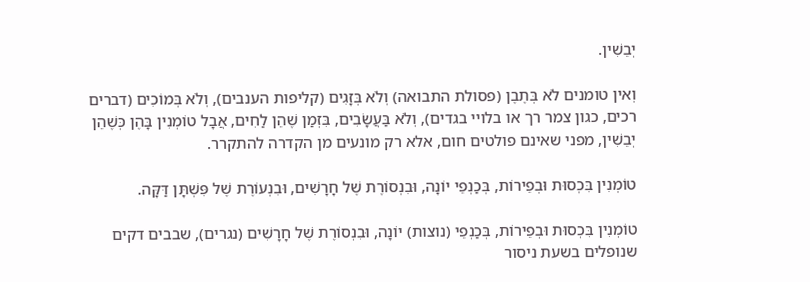יְבֵשִׁין.

וְאין טומנים לֹא בְּתֶבֶן (פסולת התבואה) וְלֹא בְּזָגִים (קליפות הענבים), וְלֹא בְּמוֹכִים (דברים רכים, כגון צמר רך או בלויי בגדים), וְלֹא בַּעֲשָׂבִים, בִּזְמַן שֶׁהֵן לַחִים, אֲבָל טוֹמְנִין בָּהֶן כְּשֶׁהֵן יְבֵשִׁין, מפני שאינם פולטים חום, אלא רק מונעים מן הקדרה להתקרר.

טוֹמְנִין בִּכְסוּת וּבְפֵירוֹת, בְּכַנְפֵי יוֹנָה, וּבִנְסוֹרֶת שֶׁל חָרָשִׁים, וּבִנְעוֹרֶת שֶׁל פִּשְׁתָּן דַּקָּה.

טוֹמְנִין בִּכְסוּת וּבְפֵירוֹת, בְּכַנְפֵי (נוצות) יוֹנָה, וּבִנְסוֹרֶת שֶׁל חָרָשִׁים (נגרים), שבבים דקים שנופלים בשעת ניסור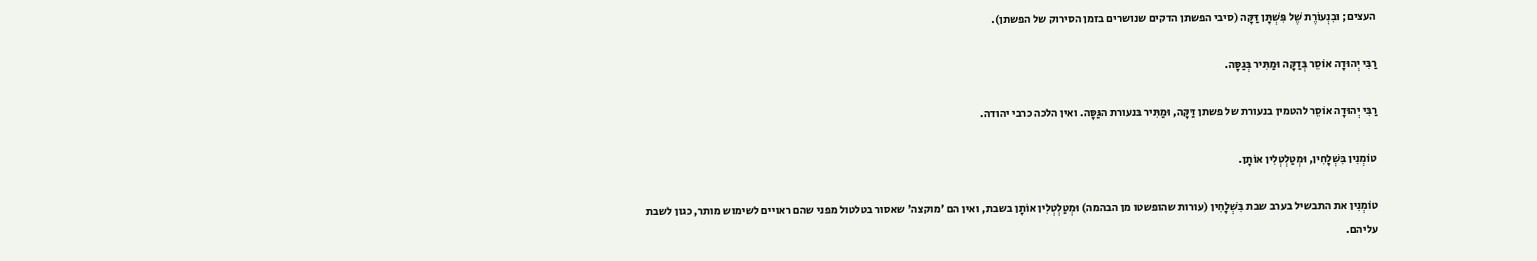העצים; וּבִנְעוֹרֶת שֶׁל פִּשְׁתָּן דַּקָּה (סיבי הפשתן הדקים שנושרים בזמן הסירוק של הפשתן).

רַבִּי יְהוּדָה אוֹסֵר בְּדַקָּה וּמַתִּיר בְּגַסָּה.

רַבִּי יְהוּדָה אוֹסֵר להטמין בנעורת של פשתן דַּקָּה, וּמַתִּיר בּנעורת הגַּסָּה. ואין הלכה כרבי יהודה.

טוֹמְנִין בִּשְׁלָחִין, וּמְטַלְטְלִין אוֹתָן.

טוֹמְנִין את התבשיל בערב שבת בִּשְׁלָחִין (עורות שהופשטו מן הבהמה) וּמְטַלְטְלִין אוֹתָן בשבת, ואין הם 'מוקצה' שאסור בטלטול מפני שהם ראויים לשימוש מותר, כגון לשבת עליהם.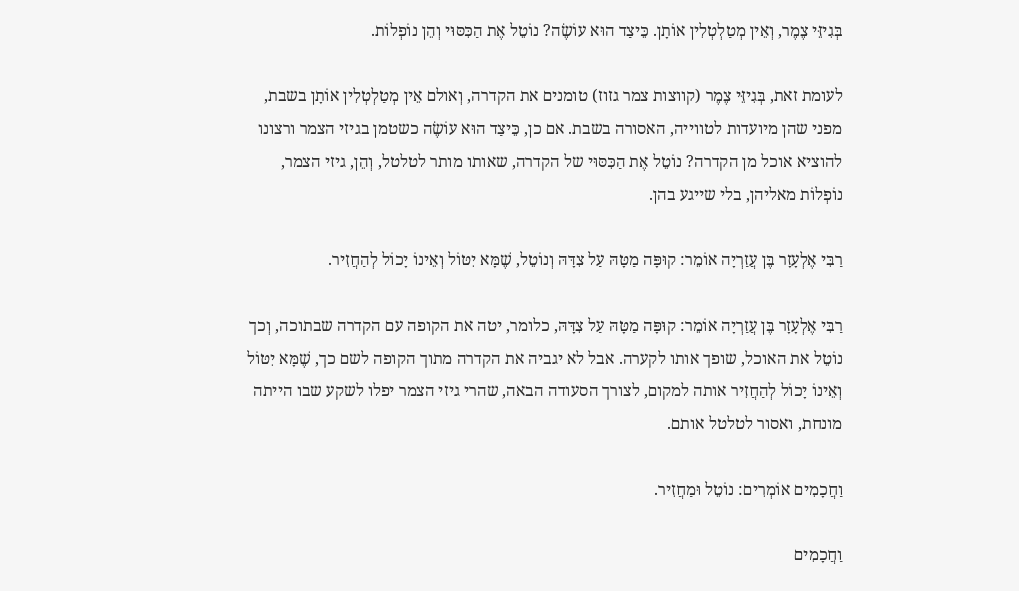בְּגִיזֵּי צֶמֶר, וְאֵין מְטַלְטְלִין אוֹתָן. כֵּיצַד הוּא עוֹשֶׂה? נוֹטֵל אֶת הַכִּסּוּי וְהֵן נוֹפְלוֹת.

לעומת זאת, בְּגִיזֵּי צֶמֶר (קווצות צמר גזוז) טומנים את הקדרה, וְאולם אֵין מְטַלְטְלִין אוֹתָן בשבת, מפני שהן מיועדות לטווייה, האסורה בשבת. אם כן, כֵּיצַד הוּא עוֹשֶׂה כשטמן בגיזי הצמר ורצונו להוציא אוכל מן הקדרה? נוֹטֵל אֶת הַכִּסּוּי של הקדרה, שאותו מותר לטלטל, וְהֵן, גיזי הצמר, נוֹפְלוֹת מאליהן, בלי שייגע בהן.

רַבִּי אֶלְעָזָר בֶּן עֲזַרְיָה אוֹמֵר: קוּפָּה מַטָּהּ עַל צִדָּהּ וְנוֹטֵל, שֶׁמָּא יִטּוֹל וְאֵינוֹ יָכוֹל לְהַחֲזִיר.

רַבִּי אֶלְעָזָר בֶּן עֲזַרְיָה אוֹמֵר: קוּפָּה מַטָּהּ עַל צִדָּהּ, כלומר, יטה את הקופה עם הקדרה שבתוכה, וְכך נוֹטֵל את האוכל, שופך אותו לקערה. אבל לא יגביה את הקדרה מתוך הקופה לשם כך, שֶׁמָּא יִטּוֹל וְאֵינוֹ יָכוֹל לְהַחֲזִיר אותה למקום, לצורך הסעודה הבאה, שהרי גיזי הצמר יפלו לשקע שבו הייתה מונחת, ואסור לטלטל אותם.

וַחֲכָמִים אוֹמְרִים: נוֹטֵל וּמַחֲזִיר.

וַחֲכָמִים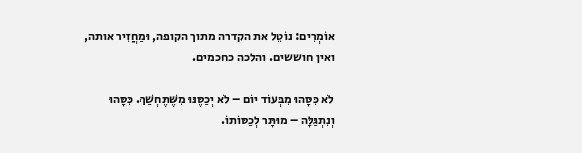אוֹמְרִים: נוֹטֵל את הקדרה מתוך הקופה, וּמַחֲזִיר אותה, ואין חוששים. והלכה כחכמים.

לֹא כִּסָּהוּ מִבְּעוֹד יוֹם – לֹא יְכַסֶּנּוּ מִשֶּׁתֶּחְשַׁךְ. כִּסָּהוּ וְנִתְגַּלָּה – מוּתָּר לְכַסּוֹתוֹ.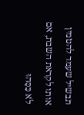תבשיל שעמד להטמין אותו לקראת השבת, אם לֹא כִּסָּהוּ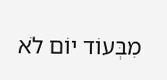מִבְּעוֹד יוֹם לֹא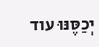יְכַסֶּנּוּ עוד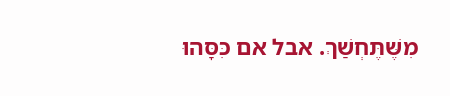מִשֶּׁתֶּחְשַׁךְ. אבל אם כִּסָּהוּ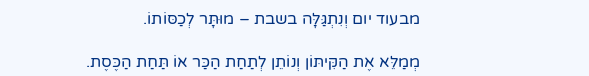מבעוד יום וְנִתְגַּלָּה בשבת – מוּתָּר לְכַסּוֹתוֹ.

מְמַלֵּא אֶת הַקִּיתּוֹן וְנוֹתֵן לְתַחַת הַכַּר אוֹ תַּחַת הַכֶּסֶת.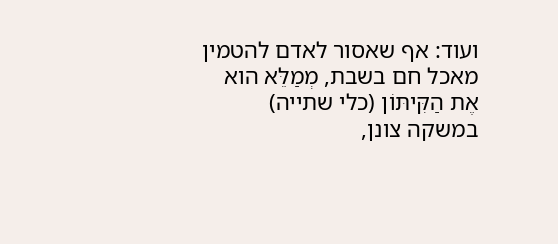ועוד: אף שאסור לאדם להטמין מאכל חם בשבת, מְמַלֵּא הוא אֶת הַקִּיתּוֹן (כלי שתייה) במשקה צונן,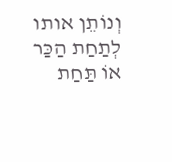וְנוֹתֵן אותו לְתַחַת הַכַּר אוֹ תַּחַת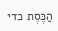הַכֶּסֶת כדי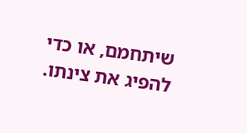שיתחמם, או כדי להפיג את צינתו.